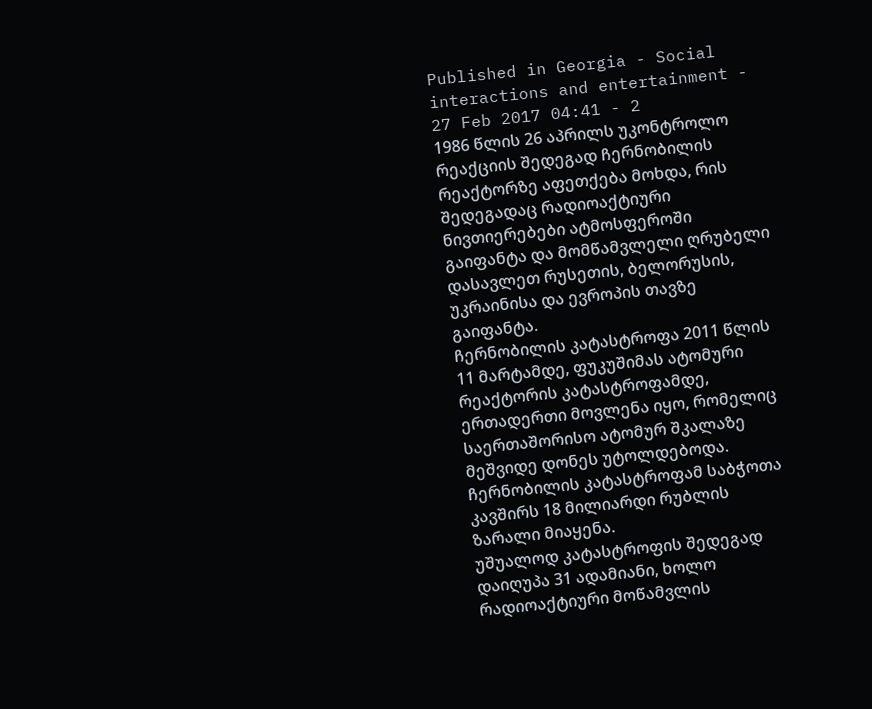Published in Georgia - Social interactions and entertainment - 27 Feb 2017 04:41 - 2
1986 წლის 26 აპრილს უკონტროლო რეაქციის შედეგად ჩერნობილის რეაქტორზე აფეთქება მოხდა, რის შედეგადაც რადიოაქტიური ნივთიერებები ატმოსფეროში გაიფანტა და მომწამვლელი ღრუბელი დასავლეთ რუსეთის, ბელორუსის, უკრაინისა და ევროპის თავზე გაიფანტა.
ჩერნობილის კატასტროფა 2011 წლის 11 მარტამდე, ფუკუშიმას ატომური რეაქტორის კატასტროფამდე, ერთადერთი მოვლენა იყო, რომელიც საერთაშორისო ატომურ შკალაზე მეშვიდე დონეს უტოლდებოდა.
ჩერნობილის კატასტროფამ საბჭოთა კავშირს 18 მილიარდი რუბლის ზარალი მიაყენა.
უშუალოდ კატასტროფის შედეგად დაიღუპა 31 ადამიანი, ხოლო რადიოაქტიური მოწამვლის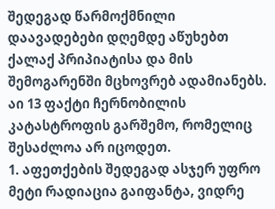შედეგად წარმოქმნილი დაავადებები დღემდე აწუხებთ ქალაქ პრიპიატისა და მის შემოგარენში მცხოვრებ ადამიანებს.
აი 13 ფაქტი ჩერნობილის კატასტროფის გარშემო, რომელიც შესაძლოა არ იცოდეთ.
1. აფეთქების შედეგად ასჯერ უფრო მეტი რადიაცია გაიფანტა, ვიდრე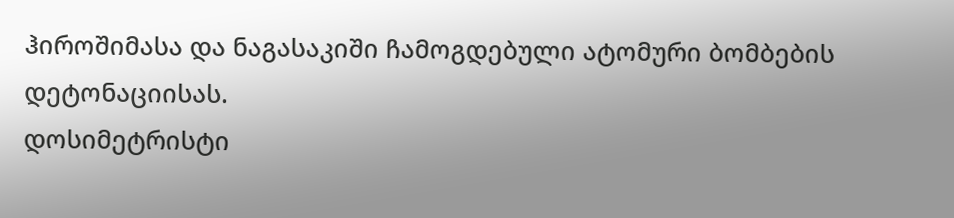ჰიროშიმასა და ნაგასაკიში ჩამოგდებული ატომური ბომბების დეტონაციისას.
დოსიმეტრისტი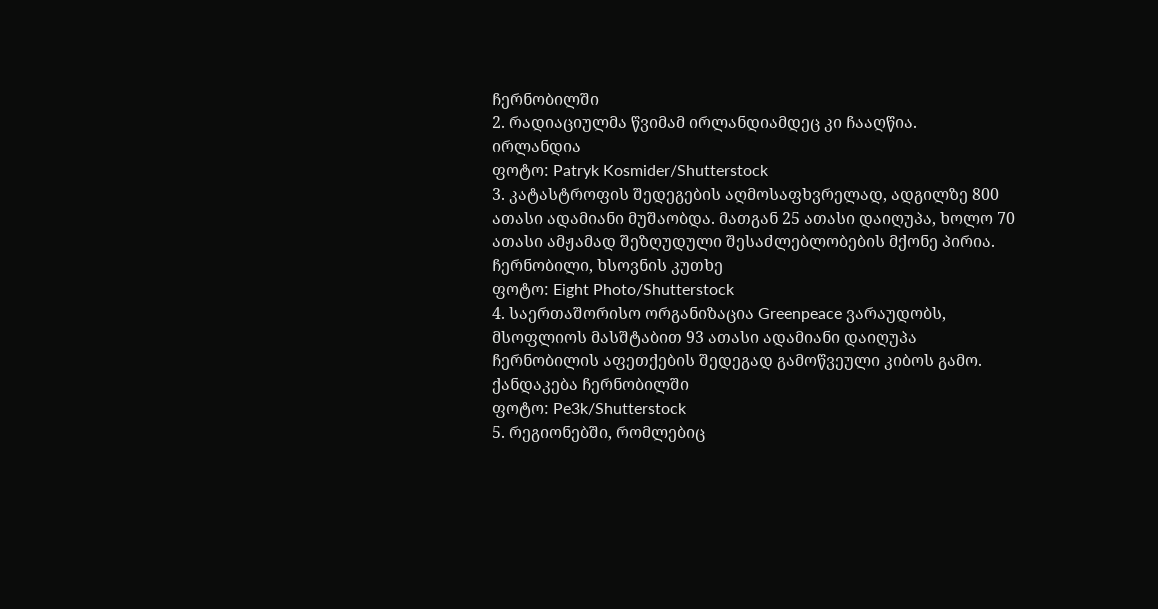ჩერნობილში
2. რადიაციულმა წვიმამ ირლანდიამდეც კი ჩააღწია.
ირლანდია
ფოტო: Patryk Kosmider/Shutterstock
3. კატასტროფის შედეგების აღმოსაფხვრელად, ადგილზე 800 ათასი ადამიანი მუშაობდა. მათგან 25 ათასი დაიღუპა, ხოლო 70 ათასი ამჟამად შეზღუდული შესაძლებლობების მქონე პირია.
ჩერნობილი, ხსოვნის კუთხე
ფოტო: Eight Photo/Shutterstock
4. საერთაშორისო ორგანიზაცია Greenpeace ვარაუდობს, მსოფლიოს მასშტაბით 93 ათასი ადამიანი დაიღუპა ჩერნობილის აფეთქების შედეგად გამოწვეული კიბოს გამო.
ქანდაკება ჩერნობილში
ფოტო: Pe3k/Shutterstock
5. რეგიონებში, რომლებიც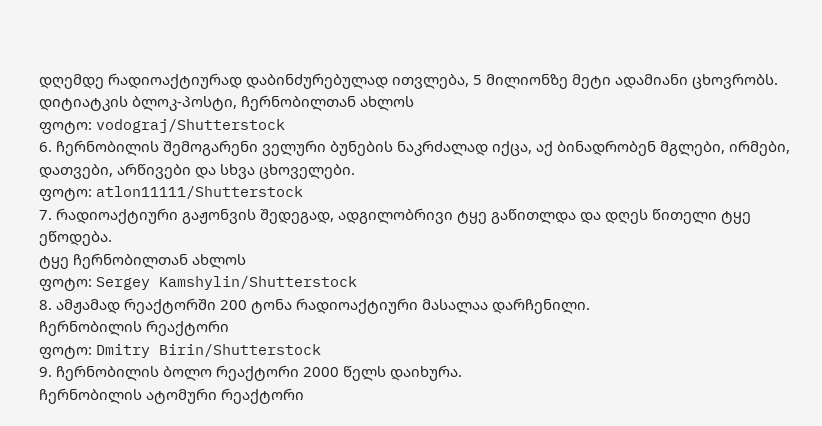დღემდე რადიოაქტიურად დაბინძურებულად ითვლება, 5 მილიონზე მეტი ადამიანი ცხოვრობს.
დიტიატკის ბლოკ-პოსტი, ჩერნობილთან ახლოს
ფოტო: vodograj/Shutterstock
6. ჩერნობილის შემოგარენი ველური ბუნების ნაკრძალად იქცა, აქ ბინადრობენ მგლები, ირმები, დათვები, არწივები და სხვა ცხოველები.
ფოტო: atlon11111/Shutterstock
7. რადიოაქტიური გაჟონვის შედეგად, ადგილობრივი ტყე გაწითლდა და დღეს წითელი ტყე ეწოდება.
ტყე ჩერნობილთან ახლოს
ფოტო: Sergey Kamshylin/Shutterstock
8. ამჟამად რეაქტორში 200 ტონა რადიოაქტიური მასალაა დარჩენილი.
ჩერნობილის რეაქტორი
ფოტო: Dmitry Birin/Shutterstock
9. ჩერნობილის ბოლო რეაქტორი 2000 წელს დაიხურა.
ჩერნობილის ატომური რეაქტორი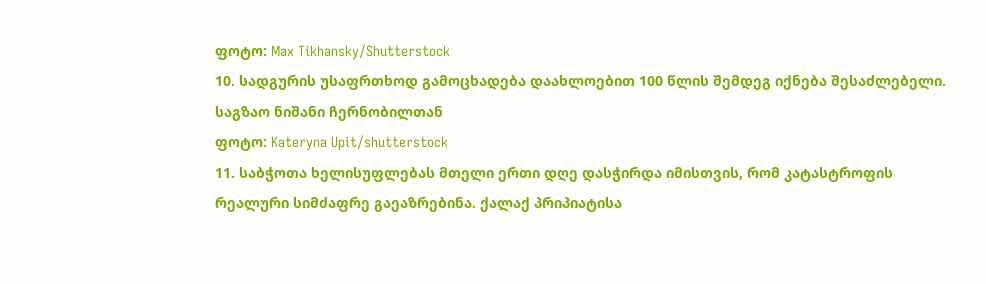ფოტო: Max Tikhansky/Shutterstock
10. სადგურის უსაფრთხოდ გამოცხადება დაახლოებით 100 წლის შემდეგ იქნება შესაძლებელი.
საგზაო ნიშანი ჩერნობილთან
ფოტო: Kateryna Upit/shutterstock
11. საბჭოთა ხელისუფლებას მთელი ერთი დღე დასჭირდა იმისთვის, რომ კატასტროფის რეალური სიმძაფრე გაეაზრებინა. ქალაქ პრიპიატისა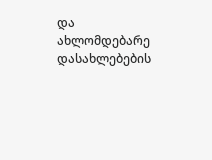და ახლომდებარე დასახლებების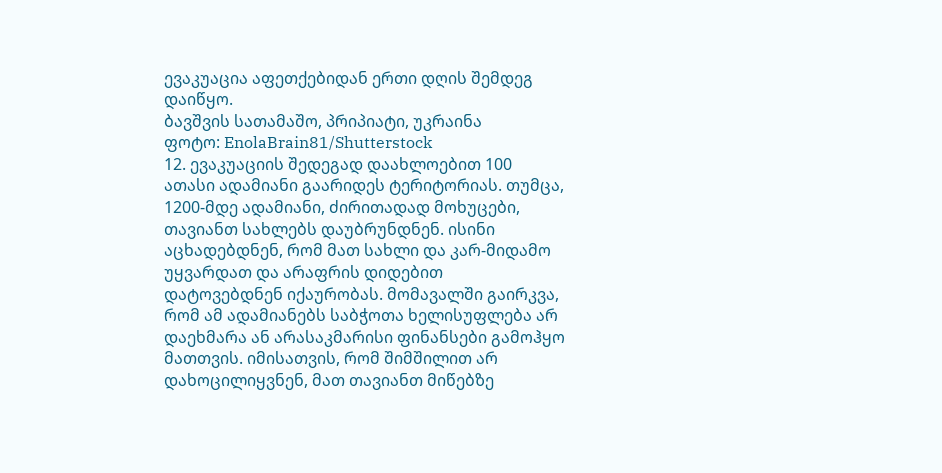ევაკუაცია აფეთქებიდან ერთი დღის შემდეგ დაიწყო.
ბავშვის სათამაშო, პრიპიატი, უკრაინა
ფოტო: EnolaBrain81/Shutterstock
12. ევაკუაციის შედეგად დაახლოებით 100 ათასი ადამიანი გაარიდეს ტერიტორიას. თუმცა, 1200-მდე ადამიანი, ძირითადად მოხუცები, თავიანთ სახლებს დაუბრუნდნენ. ისინი აცხადებდნენ, რომ მათ სახლი და კარ-მიდამო უყვარდათ და არაფრის დიდებით დატოვებდნენ იქაურობას. მომავალში გაირკვა, რომ ამ ადამიანებს საბჭოთა ხელისუფლება არ დაეხმარა ან არასაკმარისი ფინანსები გამოჰყო მათთვის. იმისათვის, რომ შიმშილით არ დახოცილიყვნენ, მათ თავიანთ მიწებზე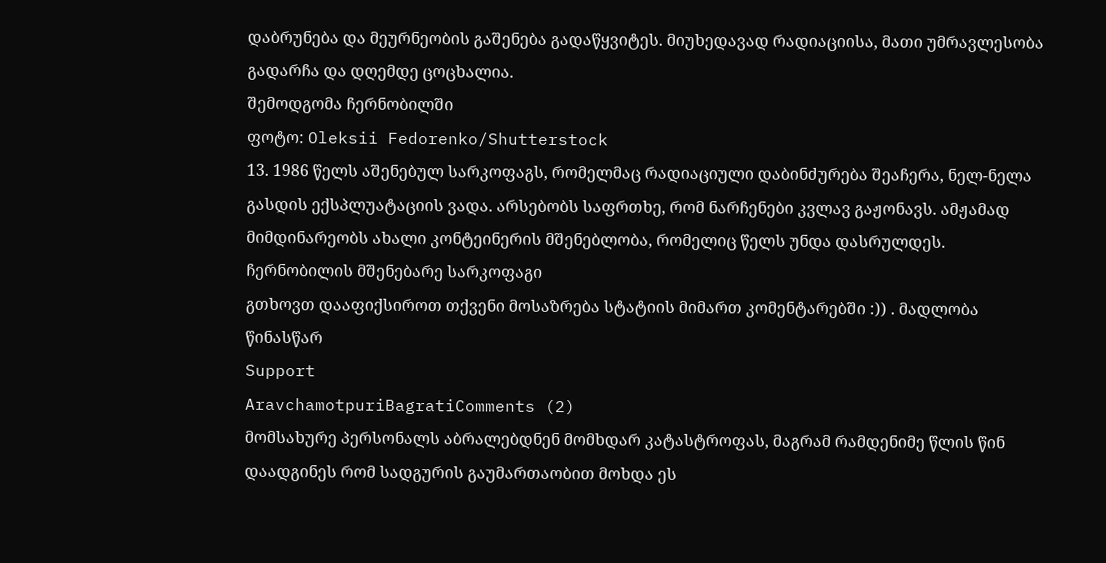დაბრუნება და მეურნეობის გაშენება გადაწყვიტეს. მიუხედავად რადიაციისა, მათი უმრავლესობა გადარჩა და დღემდე ცოცხალია.
შემოდგომა ჩერნობილში
ფოტო: Oleksii Fedorenko/Shutterstock
13. 1986 წელს აშენებულ სარკოფაგს, რომელმაც რადიაციული დაბინძურება შეაჩერა, ნელ-ნელა გასდის ექსპლუატაციის ვადა. არსებობს საფრთხე, რომ ნარჩენები კვლავ გაჟონავს. ამჟამად მიმდინარეობს ახალი კონტეინერის მშენებლობა, რომელიც წელს უნდა დასრულდეს.
ჩერნობილის მშენებარე სარკოფაგი
გთხოვთ დააფიქსიროთ თქვენი მოსაზრება სტატიის მიმართ კომენტარებში :)) . მადლობა წინასწარ
Support
AravchamotpuriBagratiComments (2)
მომსახურე პერსონალს აბრალებდნენ მომხდარ კატასტროფას, მაგრამ რამდენიმე წლის წინ დაადგინეს რომ სადგურის გაუმართაობით მოხდა ეს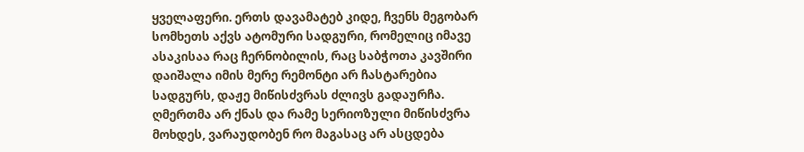ყველაფერი. ერთს დავამატებ კიდე, ჩვენს მეგობარ სომხეთს აქვს ატომური სადგური, რომელიც იმავე ასაკისაა რაც ჩერნობილის, რაც საბჭოთა კავშირი დაიშალა იმის მერე რემონტი არ ჩასტარებია სადგურს, დაჟე მიწისძვრას ძლივს გადაურჩა. ღმერთმა არ ქნას და რამე სერიოზული მიწისძვრა მოხდეს, ვარაუდობენ რო მაგასაც არ ასცდება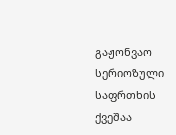გაჟონვაო
სერიოზული საფრთხის ქვეშაა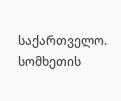საქართველო. სომხეთის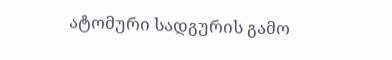ატომური სადგურის გამო